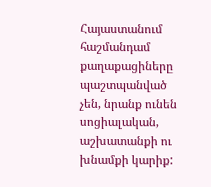Հայաստանում հաշմանդամ քաղաքացիները պաշտպանված չեն, նրանք ունեն սոցիալական, աշխատանքի ու խնամքի կարիք: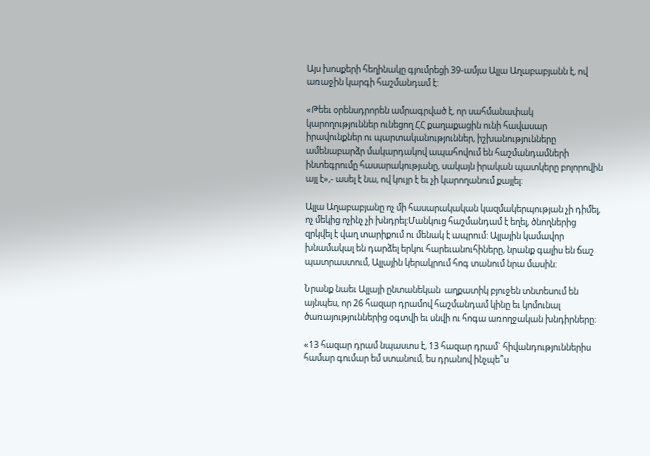Այս խոսքերի հեղինակը գյումրեցի 39-ամյա Ալլա Աղաբաբյանն է, ով առաջին կարգի հաշմանդամ է:

«Թեեւ օրենսդրորեն ամրագրված է, որ սահմանափակ կարողություններ ունեցող ՀՀ քաղաքացին ունի հավասար իրավունքներ ու պարտականություններ, իշխանությունները ամենաբարձր մակարդակով ապահովում են հաշմանդամների ինտեգրումը հասարակությանը, սակայն իրական պատկերը բոլորովին այլ է»,- ասել է նա, ով կույր է եւ չի կարողանում քայլել:

Ալլա Աղաբաբյանը ոչ մի հասարակական կազմակերպության չի դիմել, ոչ մեկից ոչինչ չի խնդրել:Մանկուց հաշմանդամ է եղել, ծնողներից զրկվել է վաղ տարիքում ու մենակ է ապրում: Ալլային կամավոր խնամակալ են դարձել երկու հարեւանուհիները, նրանք գալիս են ճաշ պատրաստում, Ալլային կերակրում հոգ տանում նրա մասին:

Նրանք նաեւ Ալլայի ընտանեկան  աղքատիկ բյուջեն տնտեսում են այնպես, որ 26 հազար դրամով հաշմանդամ կինը եւ կոմունալ ծառայություններից օգտվի եւ սնվի ու հոգա առողջական խնդիրները:

«13 հազար դրամ նպաստս է, 13 հազար դրամ` հիվանդություններիս համար գումար եմ ստանում, ես դրանով ինչպե՞ս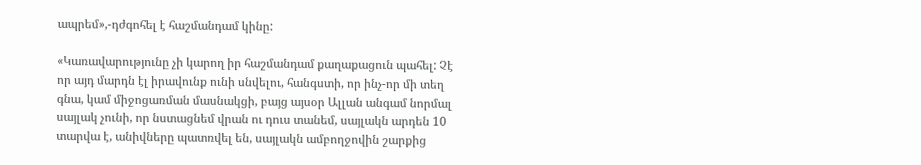ապրեմ»,-դժգոհել է հաշմանդամ կինը:

«Կառավարությունը չի կարող իր հաշմանդամ քաղաքացուն պահել: Չէ որ այդ մարդն էլ իրավունք ունի սնվելու, հանգստի, որ ինչ-որ մի տեղ գնա, կամ միջոցառման մասնակցի, բայց այսօր Ալլան անգամ նորմալ սայլակ չունի, որ նստացնեմ վրան ու դուս տանեմ, սայլակն արդեն 10 տարվա է, անիվները պատռվել են, սայլակն ամբողջովին շարքից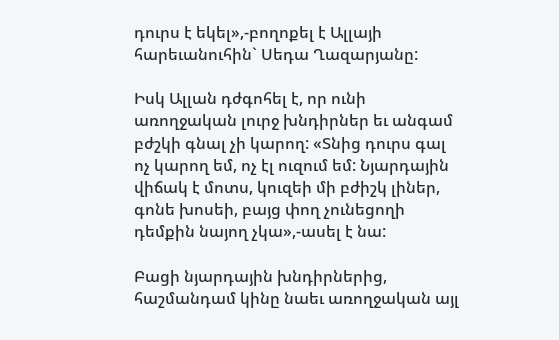դուրս է եկել»,-բողոքել է Ալլայի հարեւանուհին` Սեդա Ղազարյանը:

Իսկ Ալլան դժգոհել է, որ ունի առողջական լուրջ խնդիրներ եւ անգամ բժշկի գնալ չի կարող: «Տնից դուրս գալ ոչ կարող եմ, ոչ էլ ուզում եմ: Նյարդային վիճակ է մոտս, կուզեի մի բժիշկ լիներ, գոնե խոսեի, բայց փող չունեցողի դեմքին նայող չկա»,-ասել է նա:

Բացի նյարդային խնդիրներից, հաշմանդամ կինը նաեւ առողջական այլ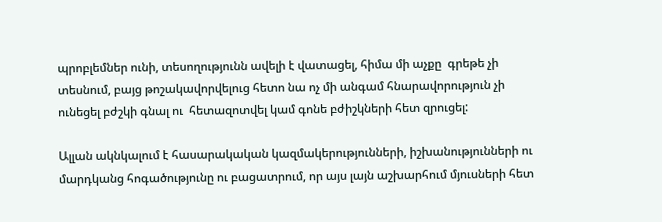պրոբլեմներ ունի, տեսողությունն ավելի է վատացել, հիմա մի աչքը  գրեթե չի տեսնում, բայց թոշակավորվելուց հետո նա ոչ մի անգամ հնարավորություն չի ունեցել բժշկի գնալ ու  հետազոտվել կամ գոնե բժիշկների հետ զրուցել:

Ալլան ակնկալում է հասարակական կազմակերությունների, իշխանությունների ու մարդկանց հոգածությունը ու բացատրում, որ այս լայն աշխարհում մյուսների հետ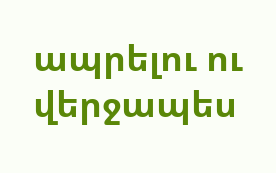ապրելու ու վերջապես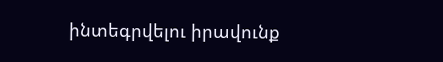ինտեգրվելու իրավունք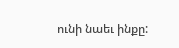ունի նաեւ ինքը: